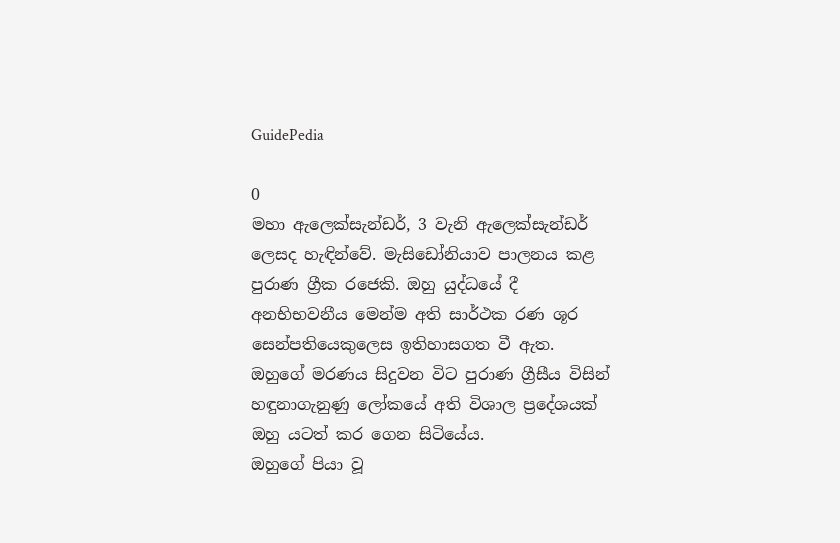GuidePedia

0
මහා ඇලෙක්සැන්ඩර්, 3 වැනි ඇලෙක්සැන්ඩර් ලෙසද හැඳින්වේ. මැසිඩෝනියාව පාලනය කළ පුරාණ ග්‍රීක රජෙකි. ඔහු යුද්ධයේ දී අනභිභවනීය මෙන්ම අති සාර්ථක රණ ශූර සෙන්පතියෙකු‍ලෙස ඉතිහාසගත වී ඇත. ඔහුගේ මරණය සිදුවන විට පුරාණ ග්‍රීසීය විසින් හඳුනාගැනුණු ලෝකයේ අති විශාල ප්‍රදේශයක් ඔහු යටත් කර ගෙන සිටියේය.
ඔහුගේ පියා වූ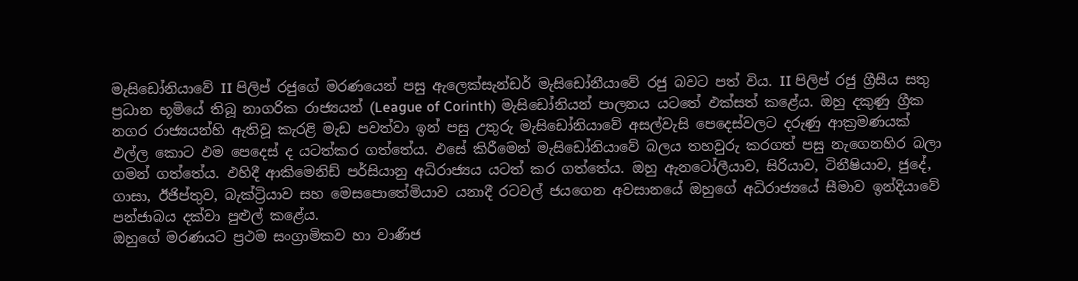මැසිඩෝනියාවේ II පිලිප් රජුගේ මරණයෙන් පසු ඇලෙක්සැන්ඩර් මැසිඩෝනීයාවේ රජු බවට පත් විය. II පිලිප් රජු ග්‍රීසීය සතු ප්‍රධාන භූමියේ තිබූ නාගරික රාජ්‍යයන් (League of Corinth) මැසිඩෝනියන් පාලනය යටතේ ඵක්සත් කළේය. ඔහු දකුණු ග්‍රීක නගර රාජ්‍යයන්හි ඇතිවූ කැරළි මැඩ පවත්වා ඉන් පසු උතුරු මැසිඩෝනියාවේ අසල්වැසි පෙදෙස්වලට දරුණු ආක්‍රමණයක් ඵල්ල කොට ඵම පෙදෙස් ද යටත්කර ගත්තේය. ඵසේ කිරීමෙන් මැසිඩෝනියාවේ බලය තහවුරු කරගත් පසු නැගෙනහිර බලා ගමන් ගත්තේය. ඵහිදී ආකිමෙනිඩ් පර්සියානු අධිරාජ්‍යය යටත් කර ගත්තේය. ඔහු ඇනටෝලීයාව, සිරියාව, ටිනීෂියාව, ජුදේ, ගාසා, ඊජිප්තුව, බැක්ට්‍රියාව සහ මෙසපොතේමියාව යනාදී රටවල් ජයගෙන අවසානයේ ඔහුගේ අධිරාජ්‍යයේ සීමාව ඉන්දියාවේ පන්ජාබය දක්වා පුළුල් කළේය.
ඔහුගේ මරණයට ප්‍රථම සංග්‍රාමිකව හා වාණිජ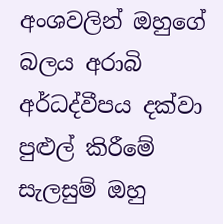අංශවලින් ඔහුගේ බලය අරාබි අර්ධද්වීපය දක්වා පුළුල් කිරීමේ සැලසුම් ඔහු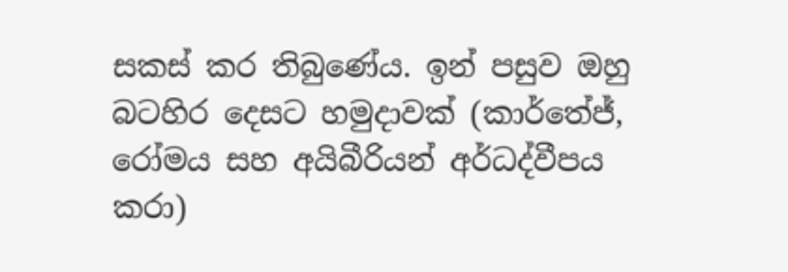සකස් කර තිබුණේය. ඉන් පසුව ඔහු බටහිර දෙසට හමුදාවක් (කාර්තේජ්, රෝමය සහ අයිබීරියන් අර්ධද්වීපය කරා)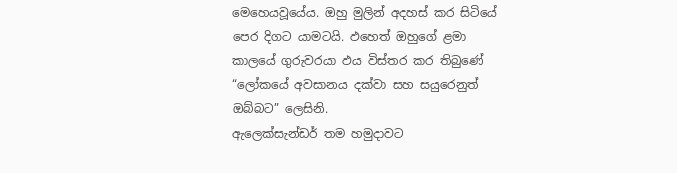මෙහෙයවූයේය. ඔහු මුලින් අදහස් කර සිටියේ පෙර දිගට යාමටයි. ඵහෙත් ඔහුගේ ළමා කාලයේ ගුරුවරයා ඵය විස්තර කර තිබුණේ “ලෝකයේ අවසානය දක්වා සහ සයුරෙනුත් ඔබ්බට” ලෙසිනි.
ඇලෙක්සැන්ඩර් තම හමුදාවට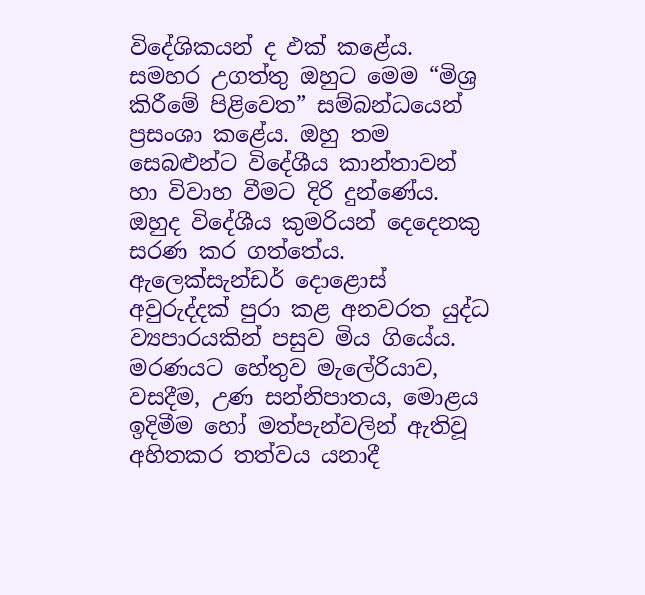විදේශිකයන් ද ඵක් කළේය. සමහර උගත්තු ඔහුට මෙම “මිශ්‍ර කිරීමේ පිළිවෙත” සම්බන්ධයෙන් ප්‍රසංශා කළේය. ඔහු තම සෙබළුන්ට විදේශීය කාන්තාවන් හා විවාහ වීමට දිරි දුන්ණේය. ඔහුද විදේශීය කුමරියන් දෙදෙනකු සරණ කර ගත්තේය.
ඇලෙක්සැන්ඩර් දොළොස් අවුරුද්දක් පුරා කළ අනවරත යුද්ධ ව්‍යපාරයකින් පසුව මිය ගියේය. මරණයට හේතුව මැලේරියාව, වසදීම, උණ සන්නිපාතය, මොළය ඉදිමීම හෝ මත්පැන්වලින් ඇතිවූ අහිතකර තත්වය යනාදී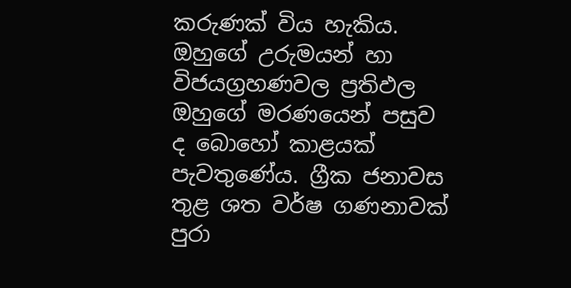කරුණක් විය හැකිය. ඔහුගේ උරුමයන් හා විජයග්‍රහණවල ප්‍රතිඵල ඔහුගේ මරණයෙන් පසුව ද බොහෝ කාළයක් පැවතුණේය. ග්‍රීක ජනාවස තුළ ශත වර්ෂ ගණනාවක් පුරා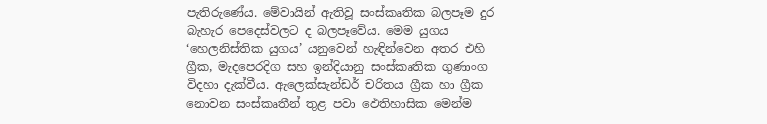පැතිරුණේය. මේවායින් ඇතිවූ සංස්කෘතික බලපෑම දුර බැහැර පෙදෙස්වලට ද බලපෑවේය. මෙම යුගය ‘හෙලනිස්තික යුගය’ යනුවෙන් හැඳින්වෙන අතර එහි ග්‍රීක, මැදපෙරදිග සහ ඉන්දියානු සංස්කෘතික ගුණාංග විදහා දැක්වීය. ඇලෙක්සැන්ඩර් චරිතය ග්‍රීක හා ග්‍රීක නොවන සංස්කෘතීන් තුළ පවා ඵෙතිහාසික මෙන්ම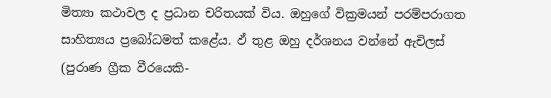මිත්‍යා කථාවල ද ප්‍රධාන චරිතයක් විය. ඔහුගේ වික්‍රමයන් පරම්පරාගත සාහිත්‍යය ප්‍රබෝධමත් කළේය. ඵ් තුළ ඔහු දර්ශනය වන්නේ ඇචිලස් (පුරාණ ග්‍රීක වීරයෙකි-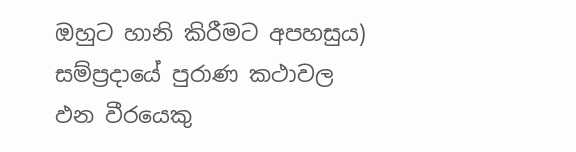ඔහුට හානි කිරීමට අපහසුය) සම්ප්‍රදායේ පුරාණ කථාවල ඵන වීරයෙකු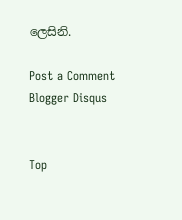ලෙසිනි.

Post a Comment Blogger Disqus


Top